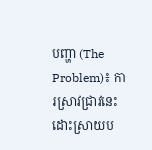បញ្ហា (The Problem)៖ ការស្រាវជ្រាវនេះដោះស្រាយប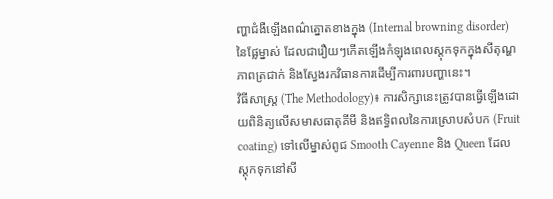ញ្ហាជំងឺឡើងពណ៌ត្នោតខាងក្នុង (Internal browning disorder) នៃផ្លែម្នាស់ ដែលជារឿយៗកើតឡើងកំឡុងពេលស្តុកទុកក្នុងសីតុណ្ហភាពត្រជាក់ និងស្វែងរកវិធានការដើម្បីការពារបញ្ហានេះ។
វិធីសាស្ត្រ (The Methodology)៖ ការសិក្សានេះត្រូវបានធ្វើឡើងដោយពិនិត្យលើសមាសធាតុគីមី និងឥទ្ធិពលនៃការស្រោបសំបក (Fruit coating) ទៅលើម្នាស់ពូជ Smooth Cayenne និង Queen ដែលស្តុកទុកនៅសី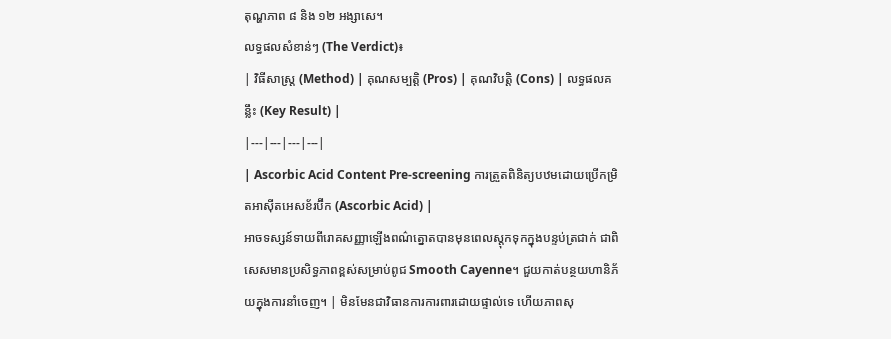តុណ្ហភាព ៨ និង ១២ អង្សាសេ។
លទ្ធផលសំខាន់ៗ (The Verdict)៖
| វិធីសាស្ត្រ (Method) | គុណសម្បត្តិ (Pros) | គុណវិបត្តិ (Cons) | លទ្ធផលគន្លឹះ (Key Result) |
|---|---|---|---|
| Ascorbic Acid Content Pre-screening ការត្រួតពិនិត្យបឋមដោយប្រើកម្រិតអាស៊ីតអេសខ័រប៊ីក (Ascorbic Acid) |
អាចទស្សន៍ទាយពីរោគសញ្ញាឡើងពណ៌ត្នោតបានមុនពេលស្តុកទុកក្នុងបន្ទប់ត្រជាក់ ជាពិសេសមានប្រសិទ្ធភាពខ្ពស់សម្រាប់ពូជ Smooth Cayenne។ ជួយកាត់បន្ថយហានិភ័យក្នុងការនាំចេញ។ | មិនមែនជាវិធានការការពារដោយផ្ទាល់ទេ ហើយភាពសុ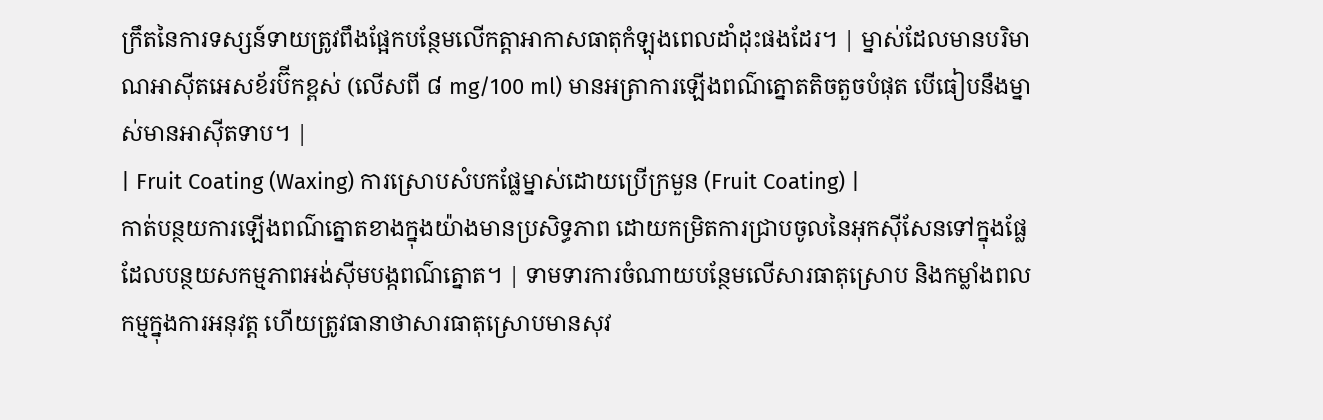ក្រឹតនៃការទស្សន៍ទាយត្រូវពឹងផ្អែកបន្ថែមលើកត្តាអាកាសធាតុកំឡុងពេលដាំដុះផងដែរ។ | ម្នាស់ដែលមានបរិមាណអាស៊ីតអេសខ័រប៊ីកខ្ពស់ (លើសពី ៨ mg/100 ml) មានអត្រាការឡើងពណ៌ត្នោតតិចតួចបំផុត បើធៀបនឹងម្នាស់មានអាស៊ីតទាប។ |
| Fruit Coating (Waxing) ការស្រោបសំបកផ្លែម្នាស់ដោយប្រើក្រមួន (Fruit Coating) |
កាត់បន្ថយការឡើងពណ៌ត្នោតខាងក្នុងយ៉ាងមានប្រសិទ្ធភាព ដោយកម្រិតការជ្រាបចូលនៃអុកស៊ីសែនទៅក្នុងផ្លែ ដែលបន្ថយសកម្មភាពអង់ស៊ីមបង្កពណ៌ត្នោត។ | ទាមទារការចំណាយបន្ថែមលើសារធាតុស្រោប និងកម្លាំងពលកម្មក្នុងការអនុវត្ត ហើយត្រូវធានាថាសារធាតុស្រោបមានសុវ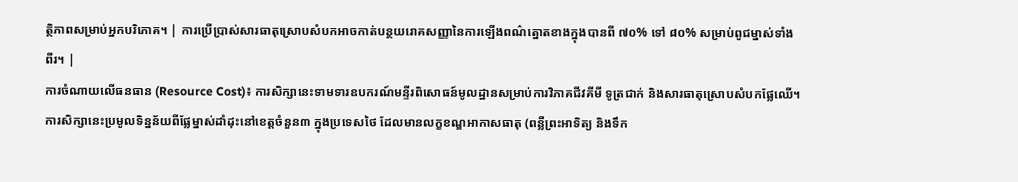ត្ថិភាពសម្រាប់អ្នកបរិភោគ។ | ការប្រើប្រាស់សារធាតុស្រោបសំបកអាចកាត់បន្ថយរោគសញ្ញានៃការឡើងពណ៌ត្នោតខាងក្នុងបានពី ៧០% ទៅ ៨០% សម្រាប់ពូជម្នាស់ទាំងពីរ។ |
ការចំណាយលើធនធាន (Resource Cost)៖ ការសិក្សានេះទាមទារឧបករណ៍មន្ទីរពិសោធន៍មូលដ្ឋានសម្រាប់ការវិភាគជីវគីមី ទូត្រជាក់ និងសារធាតុស្រោបសំបកផ្លែឈើ។
ការសិក្សានេះប្រមូលទិន្នន័យពីផ្លែម្នាស់ដាំដុះនៅខេត្តចំនួន៣ ក្នុងប្រទេសថៃ ដែលមានលក្ខខណ្ឌអាកាសធាតុ (ពន្លឺព្រះអាទិត្យ និងទឹក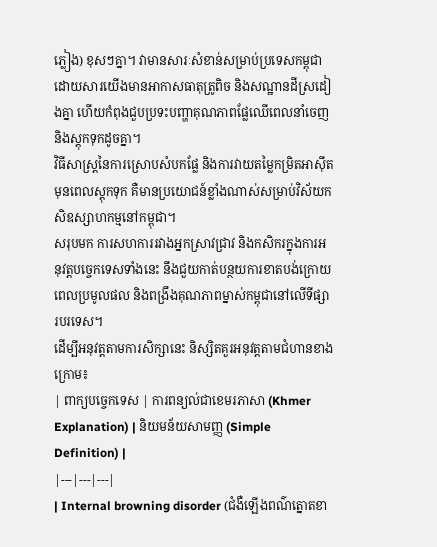ភ្លៀង) ខុសៗគ្នា។ វាមានសារៈសំខាន់សម្រាប់ប្រទេសកម្ពុជាដោយសារយើងមានអាកាសធាតុត្រូពិច និងសណ្ឋានដីស្រដៀងគ្នា ហើយកំពុងជួបប្រទះបញ្ហាគុណភាពផ្លែឈើពេលនាំចេញ និងស្តុកទុកដូចគ្នា។
វិធីសាស្ត្រនៃការស្រោបសំបកផ្លែ និងការវាយតម្លៃកម្រិតអាស៊ីតមុនពេលស្តុកទុក គឺមានប្រយោជន៍ខ្លាំងណាស់សម្រាប់វិស័យកសិឧស្សាហកម្មនៅកម្ពុជា។
សរុបមក ការសហការរវាងអ្នកស្រាវជ្រាវ និងកសិករក្នុងការអនុវត្តបច្ចេកទេសទាំងនេះ នឹងជួយកាត់បន្ថយការខាតបង់ក្រោយពេលប្រមូលផល និងពង្រឹងគុណភាពម្នាស់កម្ពុជានៅលើទីផ្សារបរទេស។
ដើម្បីអនុវត្តតាមការសិក្សានេះ និស្សិតគួរអនុវត្តតាមជំហានខាងក្រោម៖
| ពាក្យបច្ចេកទេស | ការពន្យល់ជាខេមរភាសា (Khmer Explanation) | និយមន័យសាមញ្ញ (Simple Definition) |
|---|---|---|
| Internal browning disorder (ជំងឺឡើងពណ៌ត្នោតខា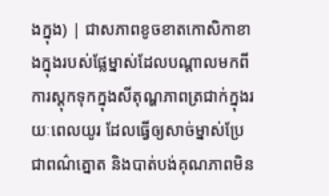ងក្នុង) | ជាសភាពខូចខាតកោសិកាខាងក្នុងរបស់ផ្លែម្នាស់ដែលបណ្តាលមកពីការស្តុកទុកក្នុងសីតុណ្ហភាពត្រជាក់ក្នុងរយៈពេលយូរ ដែលធ្វើឲ្យសាច់ម្នាស់ប្រែជាពណ៌ត្នោត និងបាត់បង់គុណភាពមិន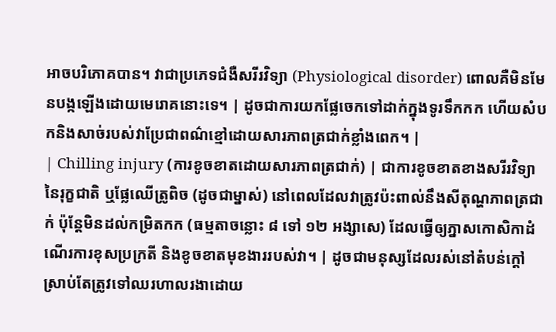អាចបរិភោគបាន។ វាជាប្រភេទជំងឺសរីរវិទ្យា (Physiological disorder) ពោលគឺមិនមែនបង្កឡើងដោយមេរោគនោះទេ។ | ដូចជាការយកផ្លែចេកទៅដាក់ក្នុងទូរទឹកកក ហើយសំបកនិងសាច់របស់វាប្រែជាពណ៌ខ្មៅដោយសារភាពត្រជាក់ខ្លាំងពេក។ |
| Chilling injury (ការខូចខាតដោយសារភាពត្រជាក់) | ជាការខូចខាតខាងសរីរវិទ្យានៃរុក្ខជាតិ ឬផ្លែឈើត្រូពិច (ដូចជាម្នាស់) នៅពេលដែលវាត្រូវប៉ះពាល់នឹងសីតុណ្ហភាពត្រជាក់ ប៉ុន្តែមិនដល់កម្រិតកក (ធម្មតាចន្លោះ ៨ ទៅ ១២ អង្សាសេ) ដែលធ្វើឲ្យភ្នាសកោសិកាដំណើរការខុសប្រក្រតី និងខូចខាតមុខងាររបស់វា។ | ដូចជាមនុស្សដែលរស់នៅតំបន់ក្តៅ ស្រាប់តែត្រូវទៅឈរហាលរងាដោយ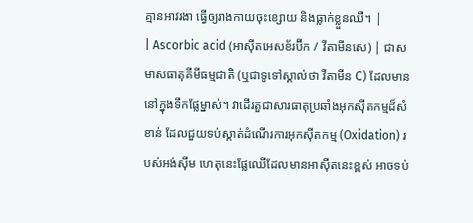គ្មានអាវរងា ធ្វើឲ្យរាងកាយចុះខ្សោយ និងធ្លាក់ខ្លួនឈឺ។ |
| Ascorbic acid (អាស៊ីតអេសខ័រប៊ីក / វីតាមីនសេ) | ជាសមាសធាតុគីមីធម្មជាតិ (ឬជាទូទៅស្គាល់ថា វីតាមីន C) ដែលមាននៅក្នុងទឹកផ្លែម្នាស់។ វាដើរតួជាសារធាតុប្រឆាំងអុកស៊ីតកម្មដ៏សំខាន់ ដែលជួយទប់ស្កាត់ដំណើរការអុកស៊ីតកម្ម (Oxidation) របស់អង់ស៊ីម ហេតុនេះផ្លែឈើដែលមានអាស៊ីតនេះខ្ពស់ អាចទប់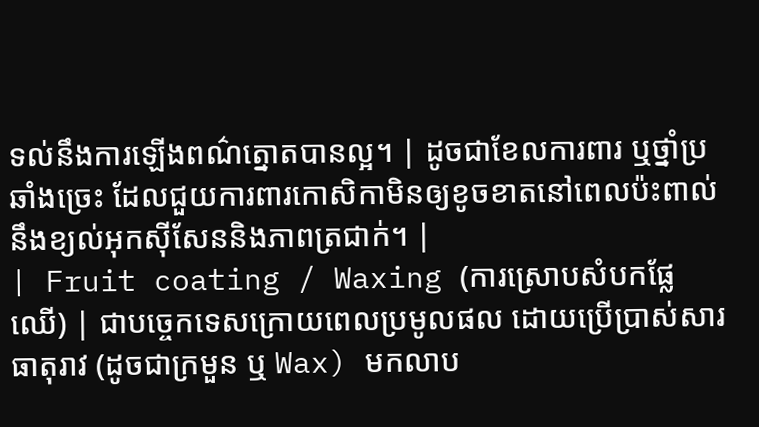ទល់នឹងការឡើងពណ៌ត្នោតបានល្អ។ | ដូចជាខែលការពារ ឬថ្នាំប្រឆាំងច្រេះ ដែលជួយការពារកោសិកាមិនឲ្យខូចខាតនៅពេលប៉ះពាល់នឹងខ្យល់អុកស៊ីសែននិងភាពត្រជាក់។ |
| Fruit coating / Waxing (ការស្រោបសំបកផ្លែឈើ) | ជាបច្ចេកទេសក្រោយពេលប្រមូលផល ដោយប្រើប្រាស់សារធាតុរាវ (ដូចជាក្រមួន ឬ Wax) មកលាប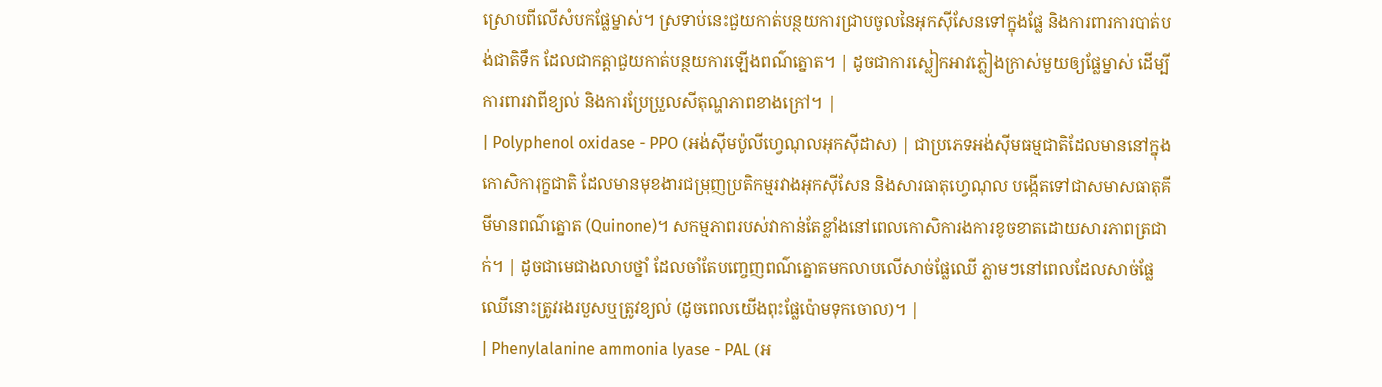ស្រោបពីលើសំបកផ្លែម្នាស់។ ស្រទាប់នេះជួយកាត់បន្ថយការជ្រាបចូលនៃអុកស៊ីសែនទៅក្នុងផ្លែ និងការពារការបាត់បង់ជាតិទឹក ដែលជាកត្តាជួយកាត់បន្ថយការឡើងពណ៌ត្នោត។ | ដូចជាការស្លៀកអាវភ្លៀងក្រាស់មួយឲ្យផ្លែម្នាស់ ដើម្បីការពារវាពីខ្យល់ និងការប្រែប្រួលសីតុណ្ហភាពខាងក្រៅ។ |
| Polyphenol oxidase - PPO (អង់ស៊ីមប៉ូលីហ្វេណុលអុកស៊ីដាស) | ជាប្រភេទអង់ស៊ីមធម្មជាតិដែលមាននៅក្នុងកោសិការុក្ខជាតិ ដែលមានមុខងារជម្រុញប្រតិកម្មរវាងអុកស៊ីសែន និងសារធាតុហ្វេណុល បង្កើតទៅជាសមាសធាតុគីមីមានពណ៌ត្នោត (Quinone)។ សកម្មភាពរបស់វាកាន់តែខ្លាំងនៅពេលកោសិការងការខូចខាតដោយសារភាពត្រជាក់។ | ដូចជាមេជាងលាបថ្នាំ ដែលចាំតែបញ្ចេញពណ៌ត្នោតមកលាបលើសាច់ផ្លែឈើ ភ្លាមៗនៅពេលដែលសាច់ផ្លែឈើនោះត្រូវរងរបួសឬត្រូវខ្យល់ (ដូចពេលយើងពុះផ្លែប៉ោមទុកចោល)។ |
| Phenylalanine ammonia lyase - PAL (អ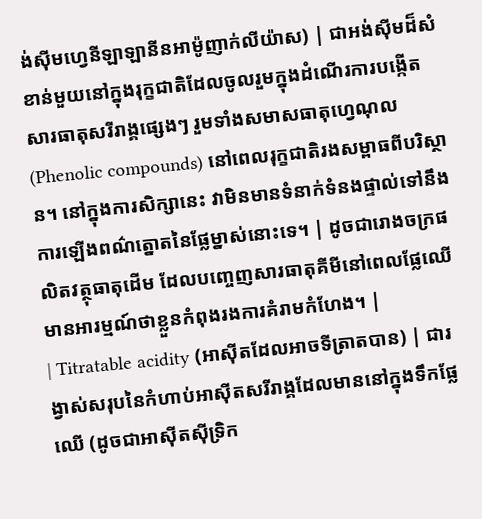ង់ស៊ីមហ្វេនីឡាឡានីនអាម៉ូញាក់លីយ៉ាស) | ជាអង់ស៊ីមដ៏សំខាន់មួយនៅក្នុងរុក្ខជាតិដែលចូលរួមក្នុងដំណើរការបង្កើតសារធាតុសរីរាង្គផ្សេងៗ រួមទាំងសមាសធាតុហ្វេណុល (Phenolic compounds) នៅពេលរុក្ខជាតិរងសម្ពាធពីបរិស្ថាន។ នៅក្នុងការសិក្សានេះ វាមិនមានទំនាក់ទំនងផ្ទាល់ទៅនឹងការឡើងពណ៌ត្នោតនៃផ្លែម្នាស់នោះទេ។ | ដូចជារោងចក្រផលិតវត្ថុធាតុដើម ដែលបញ្ចេញសារធាតុគីមីនៅពេលផ្លែឈើមានអារម្មណ៍ថាខ្លួនកំពុងរងការគំរាមកំហែង។ |
| Titratable acidity (អាស៊ីតដែលអាចទីត្រាតបាន) | ជារង្វាស់សរុបនៃកំហាប់អាស៊ីតសរីរាង្គដែលមាននៅក្នុងទឹកផ្លែឈើ (ដូចជាអាស៊ីតស៊ីទ្រិក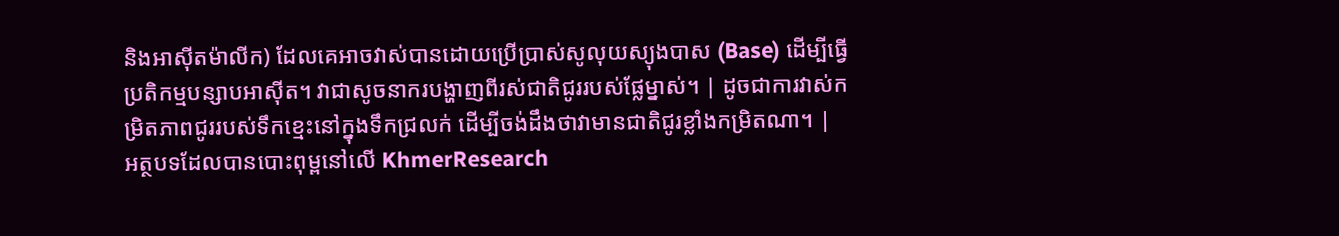និងអាស៊ីតម៉ាលីក) ដែលគេអាចវាស់បានដោយប្រើប្រាស់សូលុយស្យុងបាស (Base) ដើម្បីធ្វើប្រតិកម្មបន្សាបអាស៊ីត។ វាជាសូចនាករបង្ហាញពីរស់ជាតិជូររបស់ផ្លែម្នាស់។ | ដូចជាការវាស់កម្រិតភាពជូររបស់ទឹកខ្មេះនៅក្នុងទឹកជ្រលក់ ដើម្បីចង់ដឹងថាវាមានជាតិជូរខ្លាំងកម្រិតណា។ |
អត្ថបទដែលបានបោះពុម្ពនៅលើ KhmerResearch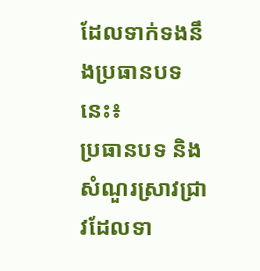ដែលទាក់ទងនឹងប្រធានបទនេះ៖
ប្រធានបទ និងសំណួរស្រាវជ្រាវដែលទា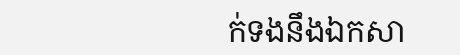ក់ទងនឹងឯកសា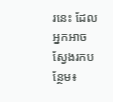រនេះ ដែលអ្នកអាចស្វែងរកបន្ថែម៖